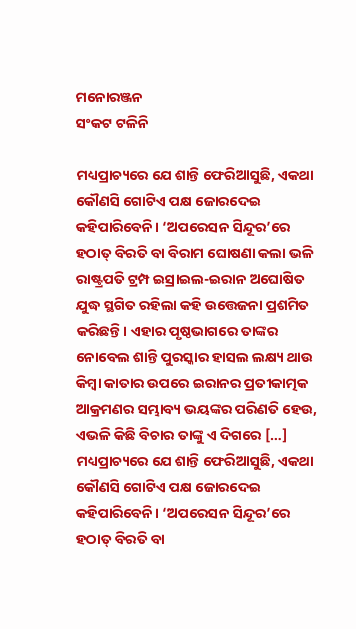ମନୋରଞ୍ଜନ
ସଂକଟ ଟଳିନି

ମଧ୍ୟପ୍ରାଚ୍ୟରେ ଯେ ଶାନ୍ତି ଫେରିଆସୁଛି, ଏକଥା କୌଣସି ଗୋଟିଏ ପକ୍ଷ ଜୋରଦେଇ କହିପାରିବେନି। ‘ଅପରେସନ ସିନ୍ଦୂର’ରେ ହଠାତ୍ ବିରତି ବା ବିରାମ ଘୋଷଣା କଲା ଭଳି ରାଷ୍ଟ୍ରପତି ଟ୍ରମ୍ପ ଇସ୍ରାଇଲ-ଇରାନ ଅଘୋଷିତ ଯୁଦ୍ଧ ସ୍ଥଗିତ ରହିଲା କହି ଉତ୍ତେଜନା ପ୍ରଶମିତ କରିଛନ୍ତି। ଏହାର ପୃଷ୍ଠଭାଗରେ ତାଙ୍କର ନୋବେଲ ଶାନ୍ତି ପୁରସ୍କାର ହାସଲ ଲକ୍ଷ୍ୟ ଥାଉ କିମ୍ୱା କାତାର ଉପରେ ଇରାନର ପ୍ରତୀକାତ୍ମକ ଆକ୍ରମଣର ସମ୍ଭାବ୍ୟ ଭୟଙ୍କର ପରିଣତି ହେଉ, ଏଭଳି କିଛି ବିଚାର ତାଙ୍କୁ ଏ ଦିଗରେ […]
ମଧ୍ୟପ୍ରାଚ୍ୟରେ ଯେ ଶାନ୍ତି ଫେରିଆସୁଛି, ଏକଥା କୌଣସି ଗୋଟିଏ ପକ୍ଷ ଜୋରଦେଇ କହିପାରିବେନି। ‘ଅପରେସନ ସିନ୍ଦୂର’ରେ ହଠାତ୍ ବିରତି ବା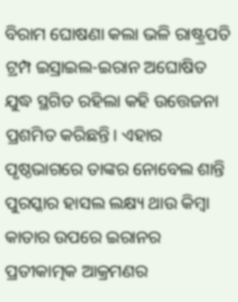ବିରାମ ଘୋଷଣା କଲା ଭଳି ରାଷ୍ଟ୍ରପତି ଟ୍ରମ୍ପ ଇସ୍ରାଇଲ-ଇରାନ ଅଘୋଷିତ ଯୁଦ୍ଧ ସ୍ଥଗିତ ରହିଲା କହି ଉତ୍ତେଜନା ପ୍ରଶମିତ କରିଛନ୍ତି। ଏହାର ପୃଷ୍ଠଭାଗରେ ତାଙ୍କର ନୋବେଲ ଶାନ୍ତି ପୁରସ୍କାର ହାସଲ ଲକ୍ଷ୍ୟ ଥାଉ କିମ୍ୱା କାତାର ଉପରେ ଇରାନର ପ୍ରତୀକାତ୍ମକ ଆକ୍ରମଣର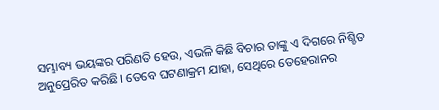ସମ୍ଭାବ୍ୟ ଭୟଙ୍କର ପରିଣତି ହେଉ, ଏଭଳି କିଛି ବିଚାର ତାଙ୍କୁ ଏ ଦିଗରେ ନିଶ୍ଚିତ ଅନୁପ୍ରେରିତ କରିଛି। ତେବେ ଘଟଣାକ୍ରମ ଯାହା, ସେଥିରେ ତେହେରାନର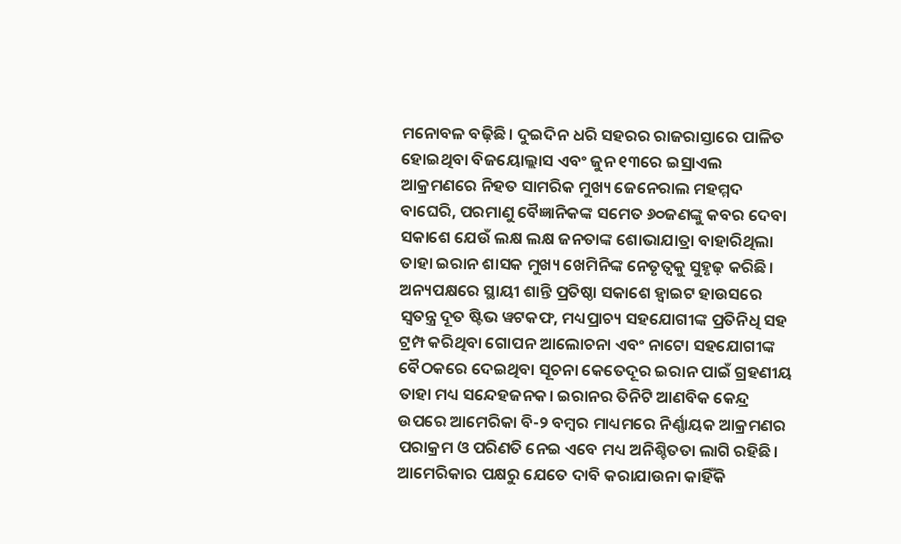ମନୋବଳ ବଢ଼ିଛି। ଦୁଇଦିନ ଧରି ସହରର ରାଜରାସ୍ତାରେ ପାଳିତ ହୋଇଥିବା ବିଜୟୋଲ୍ଲାସ ଏବଂ ଜୁନ ୧୩ରେ ଇସ୍ରାଏଲ ଆକ୍ରମଣରେ ନିହତ ସାମରିକ ମୁଖ୍ୟ ଜେନେରାଲ ମହମ୍ମଦ ବାଘେରି, ପରମାଣୁ ବୈଜ୍ଞାନିକଙ୍କ ସମେତ ୬୦ଜଣଙ୍କୁ କବର ଦେବା ସକାଶେ ଯେଉଁ ଲକ୍ଷ ଲକ୍ଷ ଜନତାଙ୍କ ଶୋଭାଯାତ୍ରା ବାହାରିଥିଲା ତାହା ଇରାନ ଶାସକ ମୁଖ୍ୟ ଖେମିନିଙ୍କ ନେତୃତ୍ୱକୁ ସୁହୃଢ଼ କରିଛି।
ଅନ୍ୟପକ୍ଷରେ ସ୍ଥାୟୀ ଶାନ୍ତି ପ୍ରତିଷ୍ଠା ସକାଶେ ହ୍ୱାଇଟ ହାଉସରେ ସ୍ୱତନ୍ତ୍ର ଦୂତ ଷ୍ଟିଭ ୱଟକଫ, ମଧ୍ୟପ୍ରାଚ୍ୟ ସହଯୋଗୀଙ୍କ ପ୍ରତିନିଧି ସହ ଟ୍ରମ୍ପ କରିଥିବା ଗୋପନ ଆଲୋଚନା ଏବଂ ନାଟୋ ସହଯୋଗୀଙ୍କ ବୈଠକରେ ଦେଇଥିବା ସୂଚନା କେତେଦୂର ଇରାନ ପାଇଁ ଗ୍ରହଣୀୟ ତାହା ମଧ୍ୟ ସନ୍ଦେହଜନକ। ଇରାନର ତିନିଟି ଆଣବିକ କେନ୍ଦ୍ର ଉପରେ ଆମେରିକା ବି-୨ ବମ୍ବର ମାଧ୍ୟମରେ ନିର୍ଣ୍ଣାୟକ ଆକ୍ରମଣର ପରାକ୍ରମ ଓ ପରିଣତି ନେଇ ଏବେ ମଧ୍ୟ ଅନିଶ୍ଚିତତା ଲାଗି ରହିଛି। ଆମେରିକାର ପକ୍ଷରୁ ଯେତେ ଦାବି କରାଯାଉନା କାହିଁକି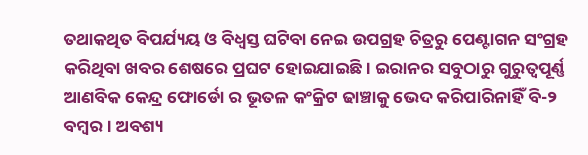ତଥାକଥିତ ବିପର୍ଯ୍ୟୟ ଓ ବିଧ୍ୱସ୍ତ ଘଟିବା ନେଇ ଉପଗ୍ରହ ଚିତ୍ରରୁ ପେଣ୍ଟାଗନ ସଂଗ୍ରହ କରିଥିବା ଖବର ଶେଷରେ ପ୍ରଘଟ ହୋଇଯାଇଛି। ଇରାନର ସବୁଠାରୁ ଗୁରୁତ୍ୱପୂର୍ଣ୍ଣ ଆଣବିକ କେନ୍ଦ୍ର ଫୋର୍ଡୋ ର ଭୂତଳ କଂକ୍ରିଟ ଢାଞ୍ଚାକୁ ଭେଦ କରିପାରିନାହିଁ ବି-୨ ବମ୍ୱର। ଅବଶ୍ୟ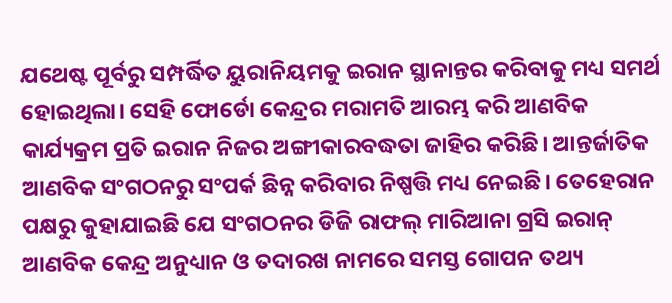ଯଥେଷ୍ଟ ପୂର୍ବରୁ ସମ୍ପର୍ଦ୍ଧିତ ୟୁରାନିୟମକୁ ଇରାନ ସ୍ଥାନାନ୍ତର କରିବାକୁ ମଧ୍ୟ ସମର୍ଥ ହୋଇଥିଲା। ସେହି ଫୋର୍ଡୋ କେନ୍ଦ୍ରର ମରାମତି ଆରମ୍ଭ କରି ଆଣବିକ କାର୍ଯ୍ୟକ୍ରମ ପ୍ରତି ଇରାନ ନିଜର ଅଙ୍ଗୀକାରବଦ୍ଧତା ଜାହିର କରିଛି। ଆନ୍ତର୍ଜାତିକ ଆଣବିକ ସଂଗଠନରୁ ସଂପର୍କ ଛିନ୍ନ କରିବାର ନିଷ୍ପତ୍ତି ମଧ୍ୟ ନେଇଛି। ତେହେରାନ ପକ୍ଷରୁ କୁହାଯାଇଛି ଯେ ସଂଗଠନର ଡିଜି ରାଫଲ୍ ମାରିଆନା ଗ୍ରସି ଇରାନ୍ ଆଣବିକ କେନ୍ଦ୍ର ଅନୁଧ୍ୟାନ ଓ ତଦାରଖ ନାମରେ ସମସ୍ତ ଗୋପନ ତଥ୍ୟ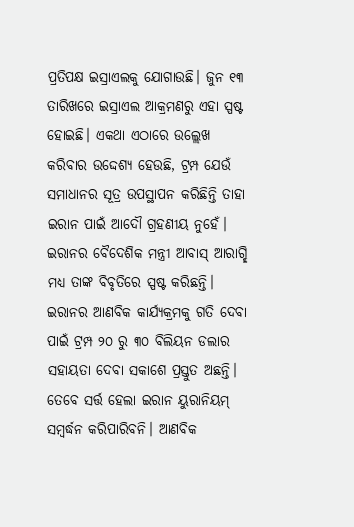ପ୍ରତିପକ୍ଷ ଇସ୍ରାଏଲକୁ ଯୋଗାଉଛି। ଜୁନ ୧୩ ତାରିଖରେ ଇସ୍ରାଏଲ ଆକ୍ରମଣରୁ ଏହା ସ୍ପଷ୍ଟ ହୋଇଛି। ଏକଥା ଏଠାରେ ଉଲ୍ଲେଖ କରିବାର ଉଦ୍ଦେଶ୍ୟ ହେଉଛି, ଟ୍ରମ୍ପ ଯେଉଁ ସମାଧାନର ସୂତ୍ର ଉପସ୍ଥାପନ କରିଛିନ୍ତି ତାହା ଇରାନ ପାଇଁ ଆଦୌ ଗ୍ରହଣୀୟ ନୁହେଁ। ଇରାନର ବୈଦେଶିକ ମନ୍ତ୍ରୀ ଆବାସ୍ ଆରାଗ୍ଛି ମଧ୍ୟ ତାଙ୍କ ବିବୃତିରେ ସ୍ପଷ୍ଟ କରିଛନ୍ତି।
ଇରାନର ଆଣବିକ କାର୍ଯ୍ୟକ୍ରମକୁ ଗତି ଦେବା ପାଇଁ ଟ୍ରମ୍ପ ୨୦ ରୁ ୩୦ ବିଲିୟନ ଡଲାର ସହାୟତା ଦେବା ସକାଶେ ପ୍ରସ୍ତୁତ ଅଛନ୍ତି। ତେବେ ସର୍ତ୍ତ ହେଲା ଇରାନ ୟୁରାନିୟମ୍ ସମ୍ବର୍ଦ୍ଧନ କରିପାରିବନି। ଆଣବିକ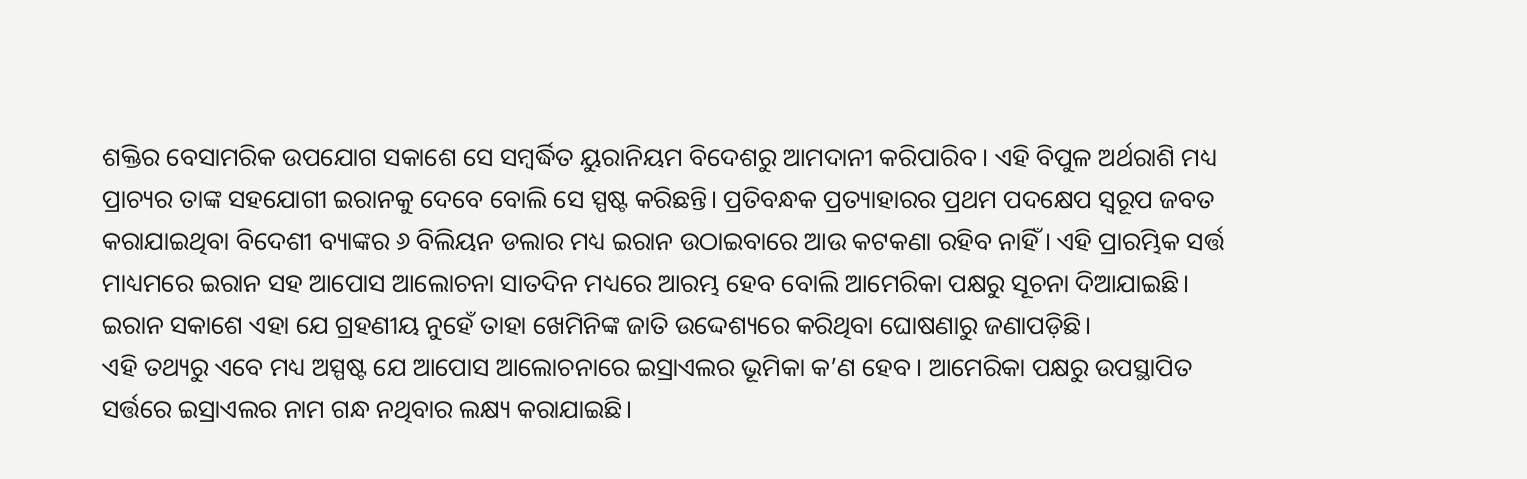ଶକ୍ତିର ବେସାମରିକ ଉପଯୋଗ ସକାଶେ ସେ ସମ୍ବର୍ଦ୍ଧିତ ୟୁରାନିୟମ ବିଦେଶରୁ ଆମଦାନୀ କରିପାରିବ। ଏହି ବିପୁଳ ଅର୍ଥରାଶି ମଧ୍ୟ ପ୍ରାଚ୍ୟର ତାଙ୍କ ସହଯୋଗୀ ଇରାନକୁ ଦେବେ ବୋଲି ସେ ସ୍ପଷ୍ଟ କରିଛନ୍ତି। ପ୍ରତିବନ୍ଧକ ପ୍ରତ୍ୟାହାରର ପ୍ରଥମ ପଦକ୍ଷେପ ସ୍ୱରୂପ ଜବତ କରାଯାଇଥିବା ବିଦେଶୀ ବ୍ୟାଙ୍କର ୬ ବିଲିୟନ ଡଲାର ମଧ୍ୟ ଇରାନ ଉଠାଇବାରେ ଆଉ କଟକଣା ରହିବ ନାହିଁ। ଏହି ପ୍ରାରମ୍ଭିକ ସର୍ତ୍ତ ମାଧ୍ୟମରେ ଇରାନ ସହ ଆପୋସ ଆଲୋଚନା ସାତଦିନ ମଧ୍ୟରେ ଆରମ୍ଭ ହେବ ବୋଲି ଆମେରିକା ପକ୍ଷରୁ ସୂଚନା ଦିଆଯାଇଛି। ଇରାନ ସକାଶେ ଏହା ଯେ ଗ୍ରହଣୀୟ ନୁହେଁ ତାହା ଖେମିନିଙ୍କ ଜାତି ଉଦ୍ଦେଶ୍ୟରେ କରିଥିବା ଘୋଷଣାରୁ ଜଣାପଡ଼ିଛି।
ଏହି ତଥ୍ୟରୁ ଏବେ ମଧ୍ୟ ଅସ୍ପଷ୍ଟ ଯେ ଆପୋସ ଆଲୋଚନାରେ ଇସ୍ରାଏଲର ଭୂମିକା କ’ଣ ହେବ। ଆମେରିକା ପକ୍ଷରୁ ଉପସ୍ଥାପିତ ସର୍ତ୍ତରେ ଇସ୍ରାଏଲର ନାମ ଗନ୍ଧ ନଥିବାର ଲକ୍ଷ୍ୟ କରାଯାଇଛି।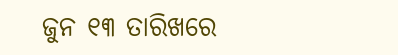ଜୁନ ୧୩ ତାରିଖରେ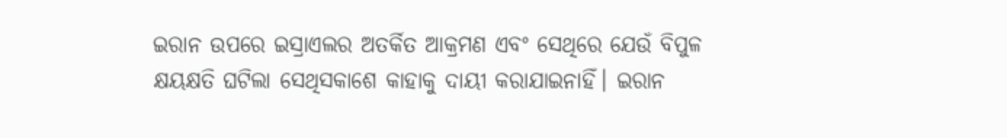ଇରାନ ଉପରେ ଇସ୍ରାଏଲର ଅତର୍କିତ ଆକ୍ରମଣ ଏବଂ ସେଥିରେ ଯେଉଁ ବିପୁଳ କ୍ଷୟକ୍ଷତି ଘଟିଲା ସେଥିସକାଶେ କାହାକୁ ଦାୟୀ କରାଯାଇନାହିଁ। ଇରାନ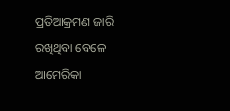ପ୍ରତିଆକ୍ରମଣ ଜାରି ରଖିଥିବା ବେଳେ ଆମେରିକା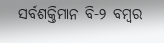ସର୍ବଶକ୍ତିମାନ ବି-୨ ବମ୍ୱର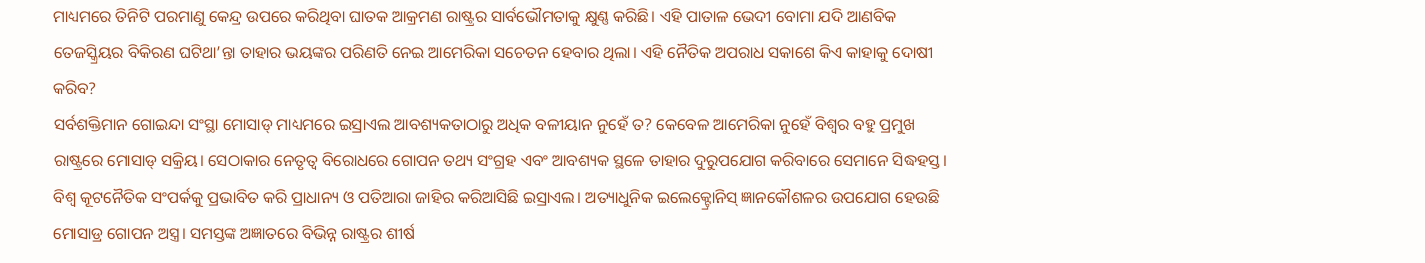ମାଧ୍ୟମରେ ତିନିଟି ପରମାଣୁ କେନ୍ଦ୍ର ଉପରେ କରିଥିବା ଘାତକ ଆକ୍ରମଣ ରାଷ୍ଟ୍ରର ସାର୍ବଭୌମତାକୁ କ୍ଷୁଣ୍ଣ କରିଛି। ଏହି ପାତାଳ ଭେଦୀ ବୋମା ଯଦି ଆଣବିକ ତେଜସ୍କ୍ରିୟର ବିକିରଣ ଘଟିଥା’ନ୍ତା ତାହାର ଭୟଙ୍କର ପରିଣତି ନେଇ ଆମେରିକା ସଚେତନ ହେବାର ଥିଲା। ଏହି ନୈତିକ ଅପରାଧ ସକାଶେ କିଏ କାହାକୁ ଦୋଷୀ କରିବ?
ସର୍ବଶକ୍ତିମାନ ଗୋଇନ୍ଦା ସଂସ୍ଥା ମୋସାଡ୍ ମାଧ୍ୟମରେ ଇସ୍ରାଏଲ ଆବଶ୍ୟକତାଠାରୁ ଅଧିକ ବଳୀୟାନ ନୁହେଁ ତ? କେବେଳ ଆମେରିକା ନୁହେଁ ବିଶ୍ୱର ବହୁ ପ୍ରମୁଖ ରାଷ୍ଟ୍ରରେ ମୋସାଡ୍ ସକ୍ରିୟ। ସେଠାକାର ନେତୃତ୍ୱ ବିରୋଧରେ ଗୋପନ ତଥ୍ୟ ସଂଗ୍ରହ ଏବଂ ଆବଶ୍ୟକ ସ୍ଥଳେ ତାହାର ଦୁରୁପଯୋଗ କରିବାରେ ସେମାନେ ସିଦ୍ଧହସ୍ତ। ବିଶ୍ୱ କୂଟନୈତିକ ସଂପର୍କକୁ ପ୍ରଭାବିତ କରି ପ୍ରାଧାନ୍ୟ ଓ ପତିଆରା ଜାହିର କରିଆସିଛି ଇସ୍ରାଏଲ। ଅତ୍ୟାଧୁନିକ ଇଲେକ୍ଟ୍ରୋନିସ୍ ଜ୍ଞାନକୌଶଳର ଉପଯୋଗ ହେଉଛି ମୋସାଡ୍ର ଗୋପନ ଅସ୍ତ୍ର। ସମସ୍ତଙ୍କ ଅଜ୍ଞାତରେ ବିଭିନ୍ନ ରାଷ୍ଟ୍ରର ଶୀର୍ଷ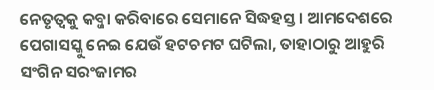ନେତୃତ୍ୱକୁ କବ୍ଜା କରିବାରେ ସେମାନେ ସିଦ୍ଧହସ୍ତ। ଆମଦେଶରେ ପେଗାସସ୍କୁ ନେଇ ଯେଉଁ ହଟଚମଟ ଘଟିଲା, ତାହାଠାରୁ ଆହୁରି ସଂଗିନ ସରଂଜାମର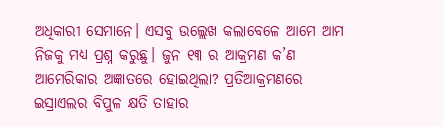ଅଧିକାରୀ ସେମାନେ। ଏସବୁ ଉଲ୍ଲେଖ କଲାବେଳେ ଆମେ ଆମ ନିଜକୁ ମଧ୍ୟ ପ୍ରଶ୍ନ କରୁଛୁ। ଜୁନ ୧୩ ର ଆକ୍ରମଣ କ’ଣ ଆମେରିକାର ଅଜ୍ଞାତରେ ହୋଇଥିଲା? ପ୍ରତିଆକ୍ରମଣରେ ଇସ୍ରାଏଲର ବିପୁଳ କ୍ଷତି ତାହାର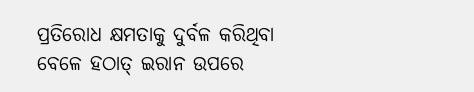ପ୍ରତିରୋଧ କ୍ଷମତାକୁ ଦୁର୍ବଳ କରିଥିବା ବେଳେ ହଠାତ୍ ଇରାନ ଉପରେ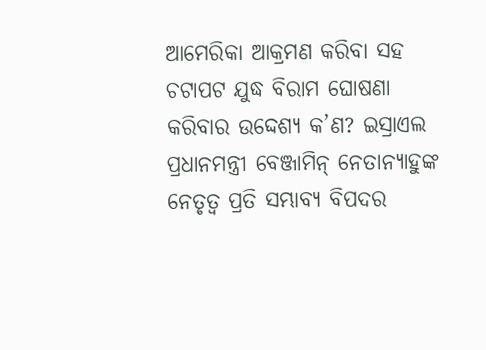ଆମେରିକା ଆକ୍ରମଣ କରିବା ସହ ଚଟାପଟ ଯୁଦ୍ଧ ବିରାମ ଘୋଷଣା କରିବାର ଉଦ୍ଦେଶ୍ୟ କ’ଣ? ଇସ୍ରାଏଲ ପ୍ରଧାନମନ୍ତ୍ରୀ ବେଞ୍ଜାମିନ୍ ନେତାନ୍ୟାହୁଙ୍କ ନେତୃତ୍ୱ ପ୍ରତି ସମ୍ଭାବ୍ୟ ବିପଦର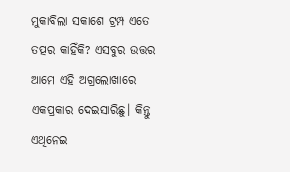ମୁକାବିଲା ସକାଶେ ଟ୍ରମ୍ପ ଏତେ ତତ୍ପର କାହିଁକି? ଏସବୁର ଉତ୍ତର ଆମେ ଏହି ଅଗ୍ରଲୋଖାରେ ଏକପ୍ରକାର ଦେଇସାରିଛୁ। କିନ୍ତୁ ଏଥିନେଇ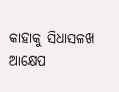କାହାକୁ ସିଧାସଳଖ ଆକ୍ଷେପ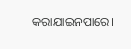କରାଯାଇନପାରେ।